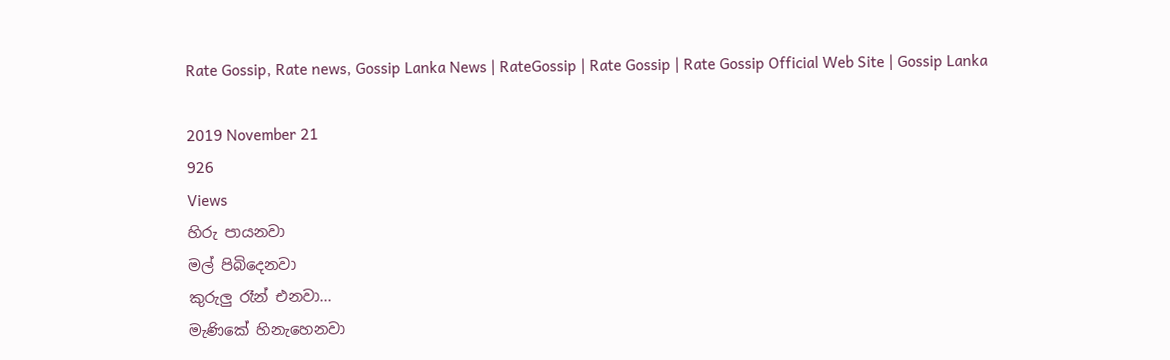Rate Gossip, Rate news, Gossip Lanka News | RateGossip | Rate Gossip | Rate Gossip Official Web Site | Gossip Lanka

2019 November 21
926
Views
හිරු පායනවා
මල් පිබිදෙනවා
කුරුලු රෑන් එනවා...
මැණිකේ හිනැහෙනවා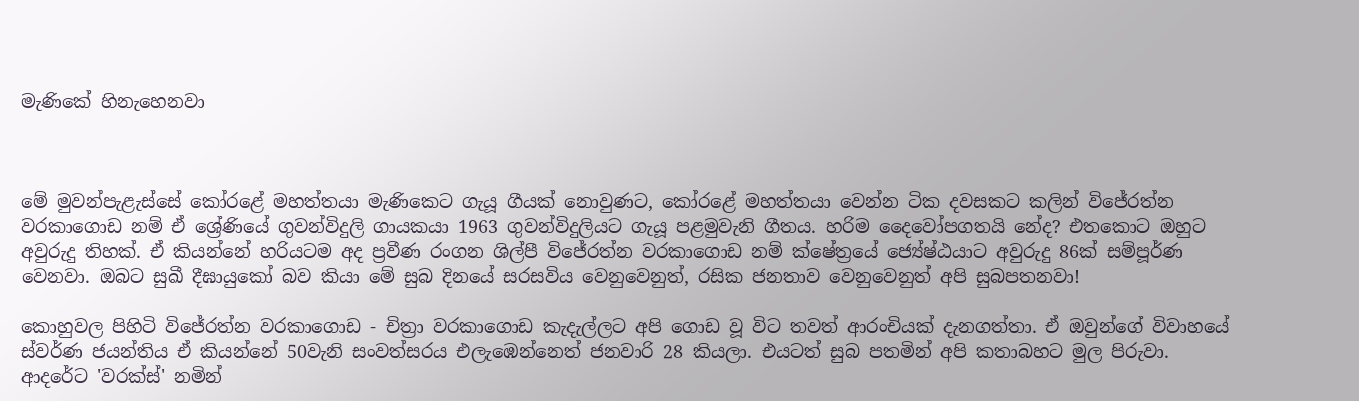මැණිකේ හිනැහෙනවා



මේ මුවන්පැළැස්සේ කෝරළේ මහත්තයා මැණිකෙට ගැයූ ගීයක් නොවුණට, කෝරළේ මහත්තයා වෙන්න ටික දවසකට කලින් විජේරත්න වරකාගොඩ නම් ඒ ශ්‍රේණියේ ගුවන්විදුලි ගායකයා 1963 ගුවන්විදුලියට ගැයූ පළමුවැනි ගීතය. හරිම දෛවෝපගතයි නේද? එතකොට ඔහුට අවුරුදු තිහක්. ඒ කියන්නේ හරියටම අද ප්‍රවීණ රංගන ශිල්පී විජේරත්න වරකාගොඩ නම් ක්ෂේත්‍රයේ ජ්‍යේෂ්ඨයාට අවුරුදු 86ක් සම්පූර්ණ වෙනවා. ඔබට සුඛී දීඝායුකෝ බව කියා මේ සුබ දිනයේ සරසවිය වෙනුවෙනුත්, රසික ජනතාව වෙනුවෙනුත් අපි සුබපතනවා!

කොහුවල පිහිටි විජේරත්න වරකාගොඩ - චිත්‍රා වරකාගොඩ කැදැල්ලට අපි ගොඩ වූ විට තවත් ආරංචියක් දැනගත්තා. ඒ ඔවුන්ගේ විවාහයේ ස්වර්ණ ජයන්තිය ඒ කියන්නේ 50වැනි සංවත්සරය එලැඹෙන්නෙත් ජනවාරි 28 කියලා. එයටත් සුබ පතමින් අපි කතාබහට මුල පිරුවා. ආදරේට 'වරක්ස්' නමින්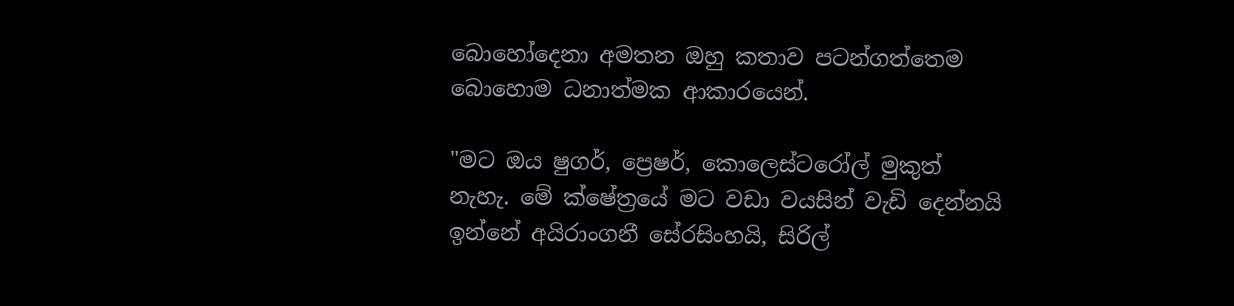බොහෝදෙනා අමතන ඔහු කතාව පටන්ගත්තෙම බොහොම ධනාත්මක ආකාරයෙන්.

"මට ඔය ෂුගර්, ප්‍රෙෂර්, කොලෙස්ටරෝල් මුකුත් නැහැ. මේ ක්ෂේත්‍රයේ මට වඩා වයසින් වැඩි දෙන්නයි ඉන්නේ අයිරාංගනී සේරසිංහයි, සිරිල්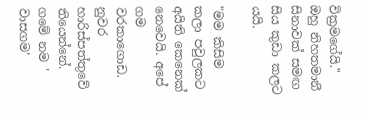වික්‍රමගේයි." ඔහු නිහතමානී සිනාවක් සමඟ සිය කුඩා කලට යයි.

"මම කිසිම කලා පවුලකට අයිති කෙනෙක් නෙවෙයි. අපේ ගම වරකාගොඩ. නුවර හාරිස්පත්තුවේ තියෙන්නේ. ගමේ නම ' වාසගම'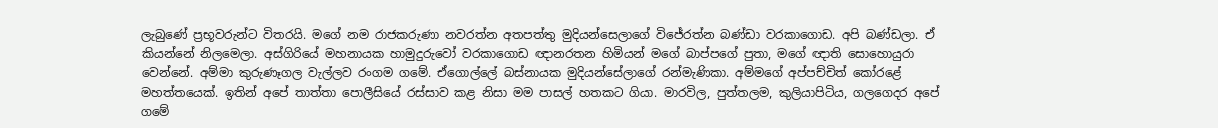ලැබුණේ ප්‍රභූවරුන්ට විතරයි. මගේ නම රාජකරුණා නවරත්න අතපත්තු මුදියන්සෙලාගේ විජේරත්න බණ්ඩා වරකාගොඩ. අපි බණ්ඩලා. ඒ කියන්නේ නිලමෙලා. අස්ගිරියේ මහනායක හාමුදුරුවෝ වරකාගොඩ ඥානරතන හිමියන් මගේ බාප්පගේ පුතා, මගේ ඥාති සොහොයුරා වෙන්නේ. අම්මා කුරුණෑගල වැල්ලව රංගම ගමේ. ඒගොල්ලේ බස්නායක මුදියන්සේලාගේ රන්මැණිකා. අම්මගේ අප්පච්චිත් කෝරළේ මහත්තයෙක්. ඉතින් අපේ තාත්තා පොලීසියේ රස්සාව කළ නිසා මම පාසල් හතකට ගියා. මාරවිල, පුත්තලම, කුලියාපිටිය, ගලගෙදර අපේ ගමේ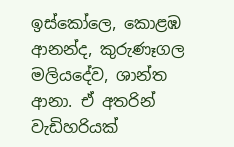ඉස්කෝලෙ, කොළඹ ආනන්ද, කුරුණෑගල මලියදේව, ශාන්ත ආනා. ඒ අතරින් වැඩිහරියක්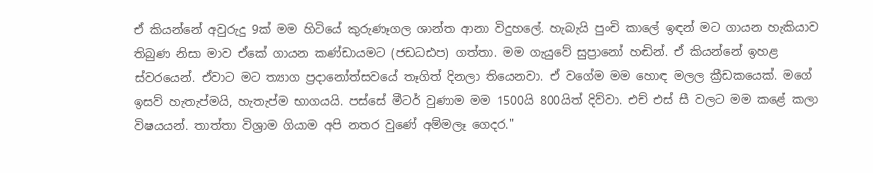ඒ කියන්නේ අවුරුදු 9ක් මම හිටියේ කුරුණෑගල ශාන්ත ආනා විදුහලේ. හැබැයි පුංචි කාලේ ඉඳන් මට ගායන හැකියාව තිබුණ නිසා මාව ඒකේ ගායන කණ්ඩායමට (ජඩධඪප) ගත්තා. මම ගැයුවේ සුප්‍රානෝ හඬින්. ඒ කියන්නේ ඉහළ ස්වරයෙන්. ඒවාට මට ත්‍යාග ප්‍රදානෝත්සවයේ තෑගිත් දිනලා තියෙනවා. ඒ වගේම මම හොඳ මලල ක්‍රීඩකයෙක්. මගේ ඉසව් හැතැප්මයි, හැතැප්ම භාගයයි. පස්සේ මීටර් වුණාම මම 1500යි 800යිත් දිව්වා. එච් එස් සී වලට මම කළේ කලා විෂයයන්. තාත්තා විශ්‍රාම ගියාම අපි නතර වුණේ අම්මලෑ ගෙදර."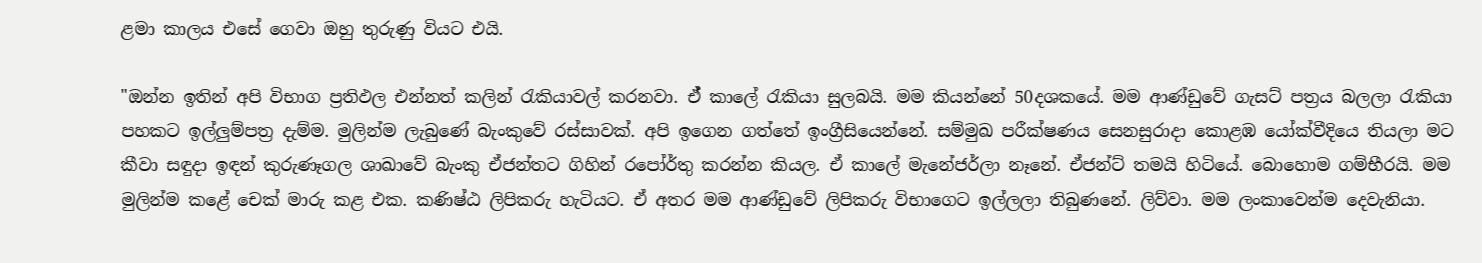ළමා කාලය එසේ ගෙවා ඔහු තුරුණු වියට එයි.

"ඔන්න ඉතින් අපි විභාග ප්‍රතිඵල එන්නත් කලින් රැකියාවල් කරනවා. ඒ් කාලේ රැකියා සුලබයි. මම කියන්නේ 50දශකයේ. මම ආණ්ඩුවේ ගැසට් පත්‍රය බලලා රැකියා පහකට ඉල්ලුම්පත්‍ර දැම්ම. මුලින්ම ලැබුණේ බැංකුවේ රස්සාවක්. අපි ඉගෙන ගත්තේ ඉංග්‍රීසියෙන්නේ. සම්මුඛ පරීක්ෂණය සෙනසුරාදා කොළඹ යෝක්වීදියෙ තියලා මට කීවා සඳුදා ඉඳන් කුරුණෑගල ශාඛාවේ බැංකු ඒජන්තට ගිහින් රපෝර්තු කරන්න කියල. ඒ කාලේ මැනේජර්ලා නෑනේ. ඒජන්ට් තමයි හිටියේ. බොහොම ගම්භීරයි. මම මුලින්ම කළේ චෙක් මාරු කළ එක. කණිෂ්ඨ ලිපිකරු හැටියට. ඒ අතර මම ආණ්ඩුවේ ලිපිකරු විභාගෙට ඉල්ලලා තිබුණනේ. ලිව්වා. මම ලංකාවෙන්ම දෙවැනියා.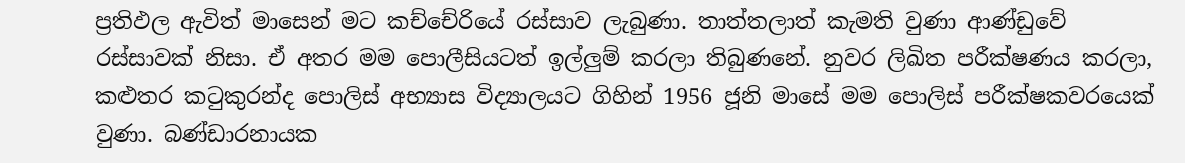ප්‍රතිඵල ඇවිත් මාසෙන් මට කච්චේරියේ රස්සාව ලැබුණා. තාත්තලාත් කැමති වුණා ආණ්ඩුවේ රස්සාවක් නිසා. ඒ අතර මම පොලීසියටත් ඉල්ලුම් කරලා තිබුණනේ. නුවර ලිඛිත පරීක්ෂණය කරලා, කළුතර කටුකුරන්ද පොලිස් අභ්‍යාස විද්‍යාලයට ගිහින් 1956 ජූනි මාසේ මම පොලිස් පරීක්ෂකවරයෙක් වුණා. බණ්ඩාරනායක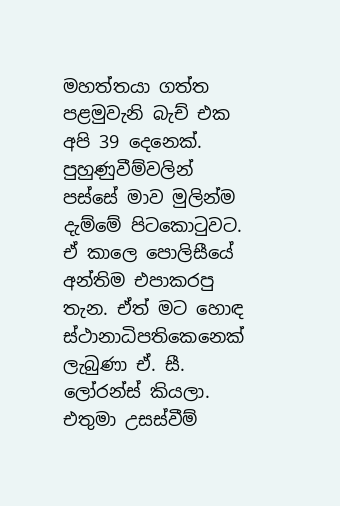මහත්තයා ගත්ත පළමුවැනි බැච් එක අපි 39 දෙනෙක්. පුහුණුවීම්වලින් පස්සේ මාව මුලින්ම දැම්මේ පිටකොටුවට. ඒ කාලෙ පොලිසීයේ අන්තිම එපාකරපු තැන. ඒත් මට හොඳ ස්ථානාධිපතිකෙනෙක් ලැබුණා ඒ. සී. ලෝරන්ස් කියලා. එතුමා උසස්වීම්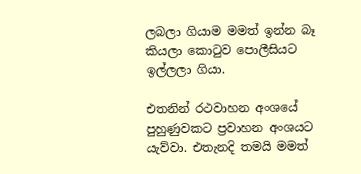ලබලා ගියාම මමත් ඉන්න බෑ කියලා කොටුව පොලීසියට ඉල්ලලා ගියා.

එතනින් රථවාහන අංශයේ පුහුණුවකට ප්‍රවාහන අංශයට යැව්වා. එතැනදි තමයි මමත්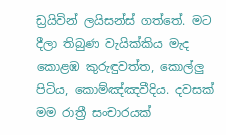ඩ්‍රයිවින් ලයිසන්ස් ගත්තේ. මට දීලා තිබුණ වැයික්කිය මැද කොළඹ කුරුඳුවත්ත, කොල්ලු පිටිය, කොම්ඤ්ඤවීදිය. දවසක් මම රාත්‍රී සංචාරයක්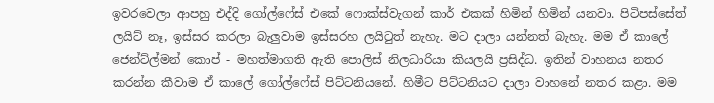ඉවරවෙලා ආපහු එද්දි ගෝල්ෆේස් එකේ ෆොක්ස්වැගන් කාර් එකක් හිමින් හිමින් යනවා. පිටිපස්සේත් ලයිට් නෑ, ඉස්සර කරලා බැලුවාම ඉස්සරහ ලයිටුත් නැහැ. මට දාලා යන්නත් බැහැ. මම ඒ කාලේ ජෙන්ට්ල්මන් කොප් - මහත්මාගති ඇති පොලිස් නිලධාරියා කියලයි ප්‍රසිද්ධ. ඉතින් වාහනය නතර කරන්න කීවාම ඒ කාලේ ගෝල්ෆේස් පිට්ටනියනේ. හිමීට පිට්ටනියට දාලා වාහනේ නතර කළා. මම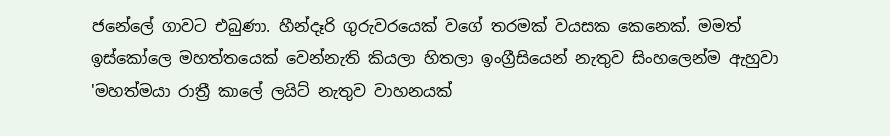ජනේලේ ගාවට එබුණා. හීන්දෑරි ගුරුවරයෙක් වගේ තරමක් වයසක කෙනෙක්. මමත් ඉස්කෝලෙ මහත්තයෙක් වෙන්නැති කියලා හිතලා ඉංග්‍රීසියෙන් නැතුව සිංහලෙන්ම ඇහුවා 'මහත්මයා රාත්‍රී කාලේ ලයිට් නැතුව වාහනයක්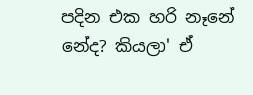පදින එක හරි නෑනේ නේද? කියලා' ඒ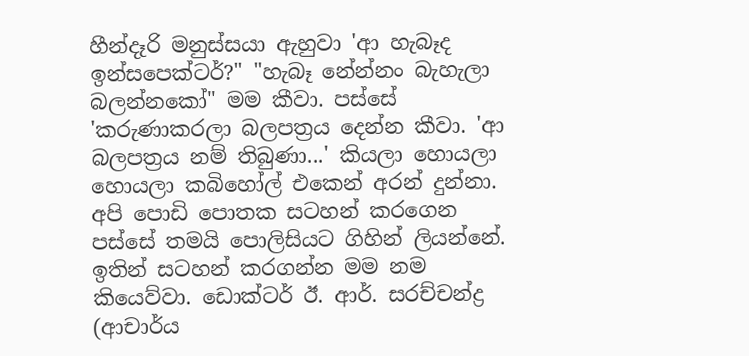හීන්දෑරි මනුස්සයා ඇහුවා 'ආ හැබෑද ඉන්සපෙක්ටර්?" "හැබෑ නේන්නං බැහැලා බලන්නකෝ" මම කීවා. පස්සේ 'කරුණාකරලා බලපත්‍රය දෙන්න කීවා. 'ආ බලපත්‍රය නම් තිබුණා...' කියලා හොයලා හොයලා කබිහෝල් එකෙන් අරන් දුන්නා. අපි පොඩි පොතක සටහන් කරගෙන පස්සේ තමයි පොලිසියට ගිහින් ලියන්නේ. ඉතින් සටහන් කරගන්න මම නම කියෙව්වා. ඩොක්ටර් ඊ. ආර්. සරච්චන්ද්‍ර (ආචාර්ය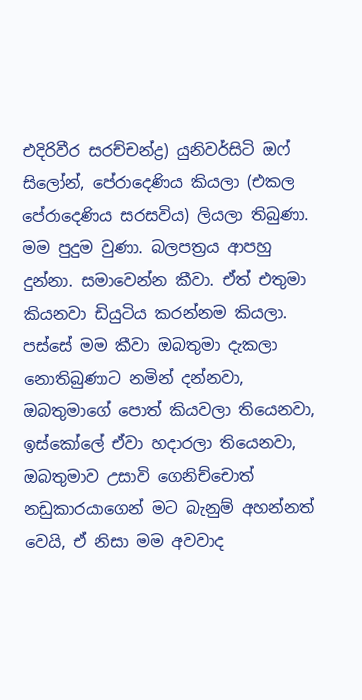එදිරිවීර සරච්චන්ද්‍ර) යුනිවර්සිටි ඔෆ් සිලෝන්, පේරාදෙණිය කියලා (එකල පේරාදෙණිය සරසවිය) ලියලා තිබුණා. මම පුදුම වුණා. බලපත්‍රය ආපහු දුන්නා. සමාවෙන්න කීවා. ඒත් එතුමා කියනවා ඩියුටිය කරන්නම කියලා. පස්සේ මම කීවා ඔබතුමා දැකලා නොතිබුණාට නමින් දන්නවා, ඔබතුමාගේ පොත් කියවලා තියෙනවා, ඉස්කෝලේ ඒවා හදාරලා තියෙනවා, ඔබතුමාව උසාවි ගෙනිච්චොත් නඩුකාරයාගෙන් මට බැනුම් අහන්නත් වෙයි, ඒ නිසා මම අවවාද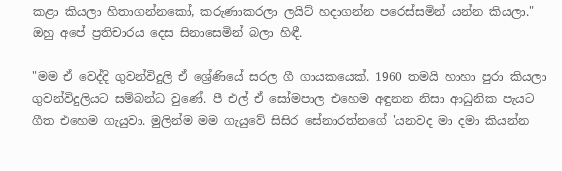කළා කියලා හිතාගන්නකෝ, කරුණාකරලා ලයිට් හදාගන්න පරෙස්සමින් යන්න කියලා." ඔහු අපේ ප්‍රතිචාරය දෙස සිනාසෙමින් බලා හිඳී.

"මම ඒ වෙද්දි ගුවන්විදුලි ඒ ශ්‍රේණියේ සරල ගී ගායකයෙක්. 1960 තමයි හාහා පුරා කියලා ගුවන්විදුලියට සම්බන්ධ වුණේ. පී එල් ඒ සෝමපාල එහෙම අඳුනන නිසා ආධුනික පැයට ගීත එහෙම ගැයුවා. මුලින්ම මම ගැයුවේ සිසිර සේනාරත්නගේ 'යනවද මා දමා කියන්න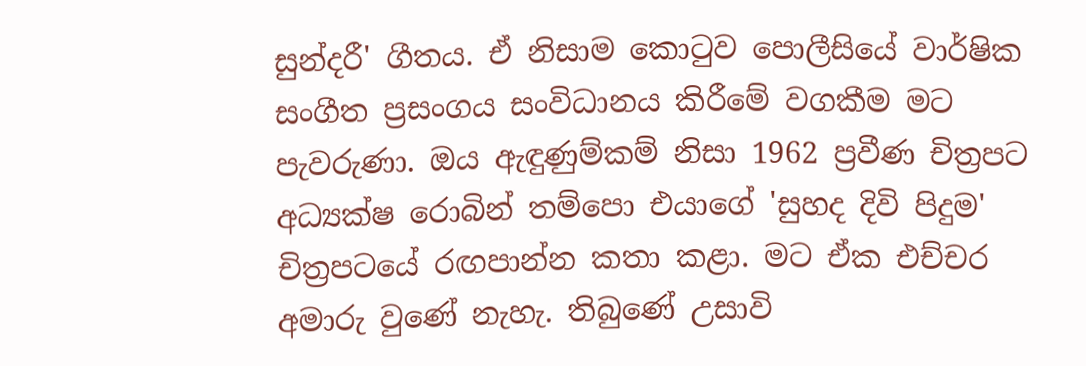සුන්දරී' ගීතය. ඒ නිසාම කොටුව පොලීසියේ වාර්ෂික සංගීත ප්‍රසංගය සංවිධානය කිරීමේ වගකීම මට පැවරුණා. ඔය ඇඳුණුම්කම් නිසා 1962 ප්‍රවීණ චිත්‍රපට අධ්‍යක්ෂ රොබින් තම්පො එයාගේ 'සුහද දිවි පිදුම' චිත්‍රපටයේ රඟපාන්න කතා කළා. මට ඒක එච්චර අමාරු වුණේ නැහැ. තිබුණේ උසාවි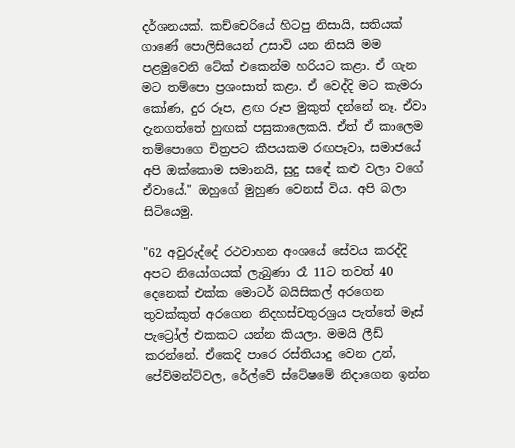දර්ශනයක්. කච්චෙරියේ හිටපු නිසායි, සතියක් ගාණේ පොලිසියෙන් උසාවි යන නිසයි මම පළමුවෙනි ටේක් එකෙන්ම හරියට කළා. ඒ ගැන මට තම්පො ප්‍රශංසාත් කළා. ඒ වෙද්දි මට කැමරා කෝණ, දුර රූප, ළඟ රූප මුකුත් දන්නේ නෑ. ඒවා දැනගත්තේ හුඟක් පසුකාලෙකයි. ඒත් ඒ කාලෙම තම්පොගෙ චිත්‍රපට කීපයකම රඟපෑවා, සමාජයේ අපි ඔක්කොම සමානයි, සුදු සඳේ කළු වලා වගේ ඒවායේ." ඔහුගේ මුහුණ වෙනස් විය. අපි බලා සිටියෙමු.

"62 අවුරුද්දේ රථවාහන අංශයේ සේවය කරද්දි අපට නියෝගයක් ලැබුණා රෑ 11ට තවත් 40 දෙනෙක් එක්ක මොටර් බයිසිකල් අරගෙන තුවක්කුත් අරගෙන නිදහස්චතුරශ්‍රය පැත්තේ මෑස් පැට්‍රෝල් එකකට යන්න කියලා. මමයි ලීඩ් කරන්නේ. ඒකෙදි පාරෙ රස්තියාදු වෙන උන්, පේව්මන්ට්වල, රේල්වේ ස්ටේෂමේ නිදාගෙන ඉන්න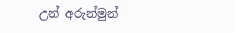උන් අරුන්මුන්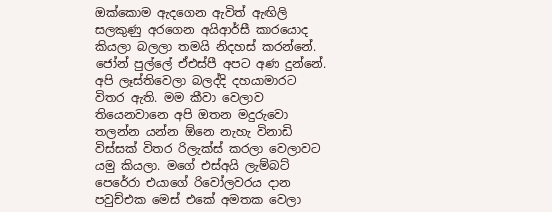ඔක්කොම ඇදගෙන ඇවිත් ඇඟිලි සලකුණු අරගෙන අයිආර්සී කාරයොද කියලා බලලා තමයි නිදහස් කරන්නේ. ජෝන් පුල්ලේ ඒඑස්පී අපට අණ දුන්නේ. අපි ලෑස්තිවෙලා බලද්දි දහයාමාරට විතර ඇති. මම කීවා වෙලාව තියෙනවානෙ අපි ඔතන මදුරුවො තලන්න යන්න ඕනෙ නැහැ විනාඩි විස්සක් විතර රිලැක්ස් කරලා වෙලාවට යමු කියලා. මගේ එස්අයි ලැම්බට් පෙරේරා එයාගේ රිවෝලවරය දාන පවුච්එක මෙස් එකේ අමතක වෙලා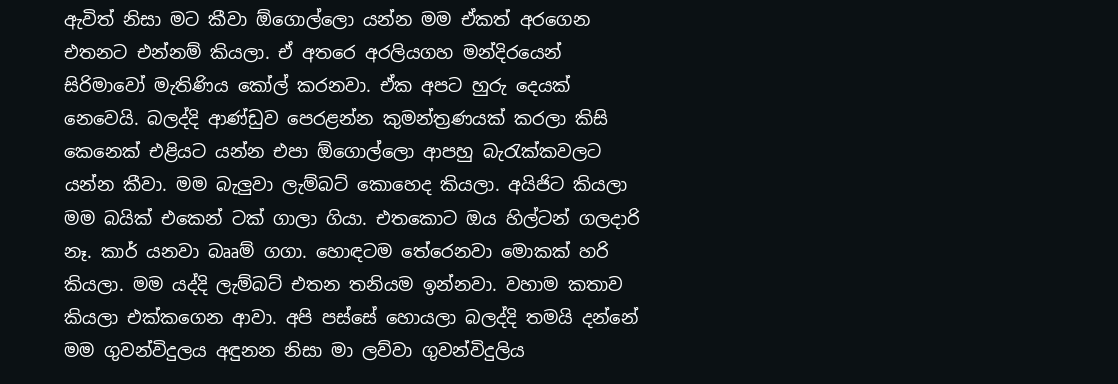ඇවිත් නිසා මට කීවා ඕගොල්ලො යන්න මම ඒකත් අරගෙන එතනට එන්නම් කියලා. ඒ අතරෙ අරලියගහ මන්දිරයෙන් සිරිමාවෝ මැතිණිය කෝල් කරනවා. ඒක අපට හුරු දෙයක් නෙවෙයි. බලද්දි ආණ්ඩුව පෙරළන්න කුමන්ත්‍රණයක් කරලා කිසි කෙනෙක් එළියට යන්න එපා ඕගොල්ලො ආපහු බැරැක්කවලට යන්න කීවා. මම බැලුවා ලැම්බට් කොහෙද කියලා. අයිජිට කියලා මම බයික් එකෙන් ටක් ගාලා ගියා. එතකොට ඔය හිල්ටන් ගලදාරි නෑ. කාර් යනවා බෲම් ගගා. හොඳටම තේරෙනවා මොකක් හරි කියලා. මම යද්දි ලැම්බට් එතන තනියම ඉන්නවා. වහාම කතාව කියලා එක්කගෙන ආවා. අපි පස්සේ හොයලා බලද්දි තමයි දන්නේ මම ගුවන්විදුලය අඳුනන නිසා මා ලව්වා ගුවන්විදුලිය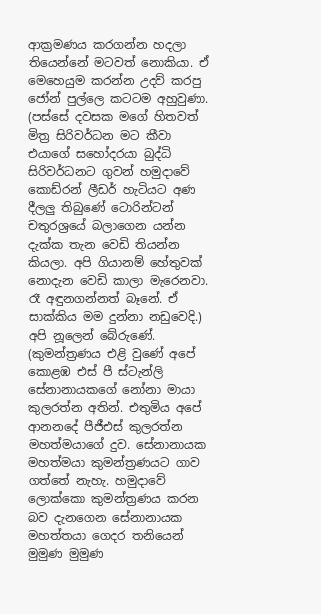ආක්‍රමණය කරගන්න හදලා තියෙන්නේ මටවත් නොකියා. ඒ මෙහෙයුම කරන්න උදව් කරපු ජෝන් පුල්ලෙ කටටම අහුවුණා. (පස්සේ දවසක මගේ හිතවත් මිත්‍ර සිරිවර්ධන මට කීවා එයාගේ සහෝදරයා බුද්ධි සිරිවර්ධනට ගුවන් හමුදාවේ කොඩ්රන් ලීඩර් හැටියට අණ දීලලු තිබුණේ ටොරින්ටන් චතුරශ්‍රයේ බලා‌ගෙන යන්න දැක්ක තැන වෙඩි තියන්න කියලා. අපි ගියානම් හේතුවක් නොදැන වෙඩි කාලා මැරෙනවා. රෑ අඳුනගන්නත් බෑනේ. ඒ සාක්කිය මම දුන්නා නඩුවෙදි.) අපි නූලෙන් බේරුණේ. (කුමන්ත්‍රණය එළි වුණේ අපේ කොළඹ එස් පී ස්ටැන්ලි සේනානායකගේ නෝනා මායා කුලරත්න අතින්. එතුමිය අපේ ආනනදේ පීජීඑස් කුලරත්න මහත්මයාගේ දුව. සේනානායක මහත්මයා කුමන්ත්‍රණයට ගාව ගත්තේ නැහැ. හමුදාවේ ලොක්කො කුමන්ත්‍රණය කරන බව දැනගෙන සේනානායක මහත්තයා ගෙදර තනියෙන් මුමුණ මුමුණ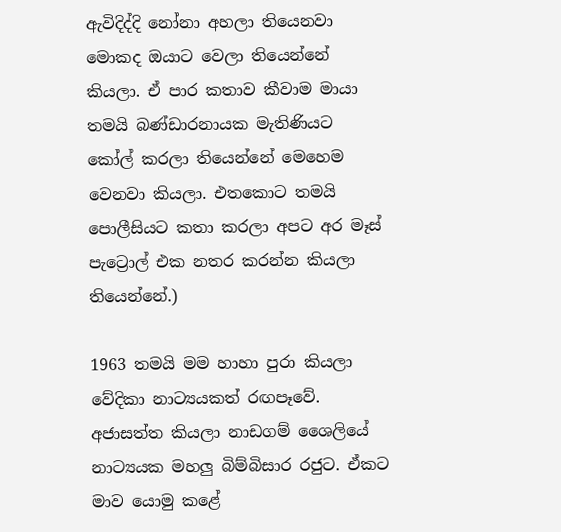ඇවිදිද්දි නෝනා අහලා තියෙනවා මොකද ඔයාට වෙලා තියෙන්නේ කියලා. ඒ පාර කතාව කීවාම මායා තමයි බණ්ඩාරනායක මැතිණියට කෝල් කරලා තියෙන්නේ මෙහෙම වෙනවා කියලා. එතකොට තමයි පොලීසියට කතා කරලා අපට අර මෑස් පැට්‍රොල් එක නතර කරන්න කියලා තියෙන්නේ.)

1963 තමයි මම හාහා පුරා කියලා වේදිකා නාට්‍යයකත් රඟපෑවේ. අජාසත්ත කියලා නාඩගම් ශෛලියේ නාට්‍යයක මහලු බිම්බිසාර රජුට. ඒකට මාව යොමු කළේ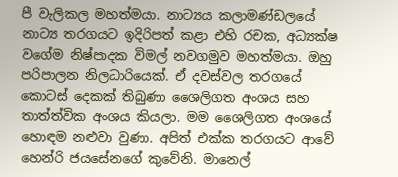පී වැලිකල මහත්මයා. නාට්‍යය කලාමණ්ඩලයේ නාට්‍ය තරගයට ඉදිරිපත් කළා එහි රචක, අධ්‍යක්ෂ වගේම නිෂ්පාදක විමල් නවගමුව මහත්මයා. ඔහු පරිපාලන නිලධාරියෙක්. ඒ දවස්වල තරගයේ කොටස් දෙකක් තිබුණා ශෛලිගත අංශය සහ තාත්ත්වික අංශය කියලා. මම ශෛලිගත අංශයේ හොඳම නළුවා වුණා. අපිත් එක්ක තරගයට ආවේ හෙන්රි ජයසේනගේ කුවේනි. මානෙල්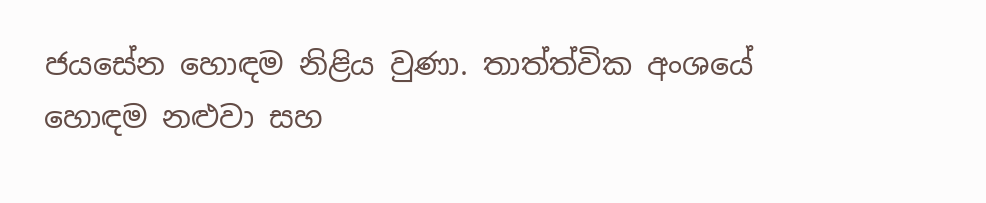ජයසේන හොඳම නිළිය වුණා. තාත්ත්වික අංශයේ හොඳම නළුවා සහ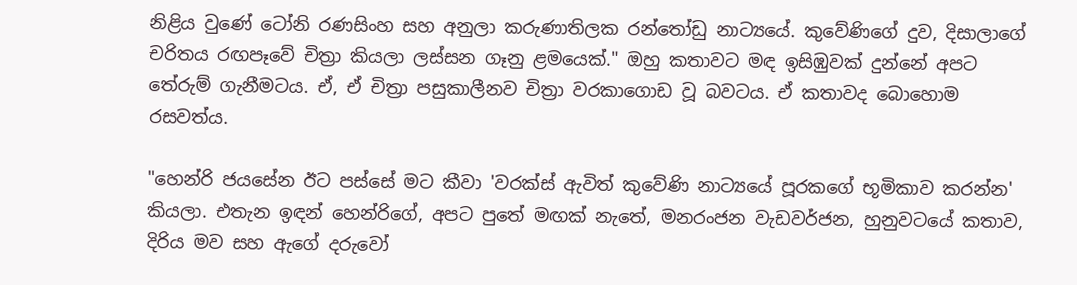නිළිය වුණේ ටෝනි රණසිංහ සහ අනුලා කරුණාතිලක රන්තෝඩු නාට්‍යයේ. කුවේණිගේ දුව, දිසාලාගේ චරිතය රඟපෑවේ චිත්‍රා කියලා ලස්සන ගෑනු ළමයෙක්." ඔහු කතාවට මඳ ඉසිඹුවක් දුන්නේ අපට තේරුම් ගැනීමටය. ඒ, ඒ චිත්‍රා පසුකාලීනව චිත්‍රා වරකාගොඩ වූ බවටය. ඒ කතාවද බොහොම රසවත්ය.

"හෙන්රි ජයසේන ඊට පස්සේ ම‌ට කීවා 'වරක්ස් ඇවිත් කුවේණි නාට්‍යයේ පූරකගේ භූමිකාව කරන්න' කියලා. එතැන ඉඳන් හෙන්රිගේ, අපට පුතේ මඟක් නැතේ, මනරංජන වැඩවර්ජන, හුනුවටයේ කතාව, දිරිය මව සහ ඇගේ දරුවෝ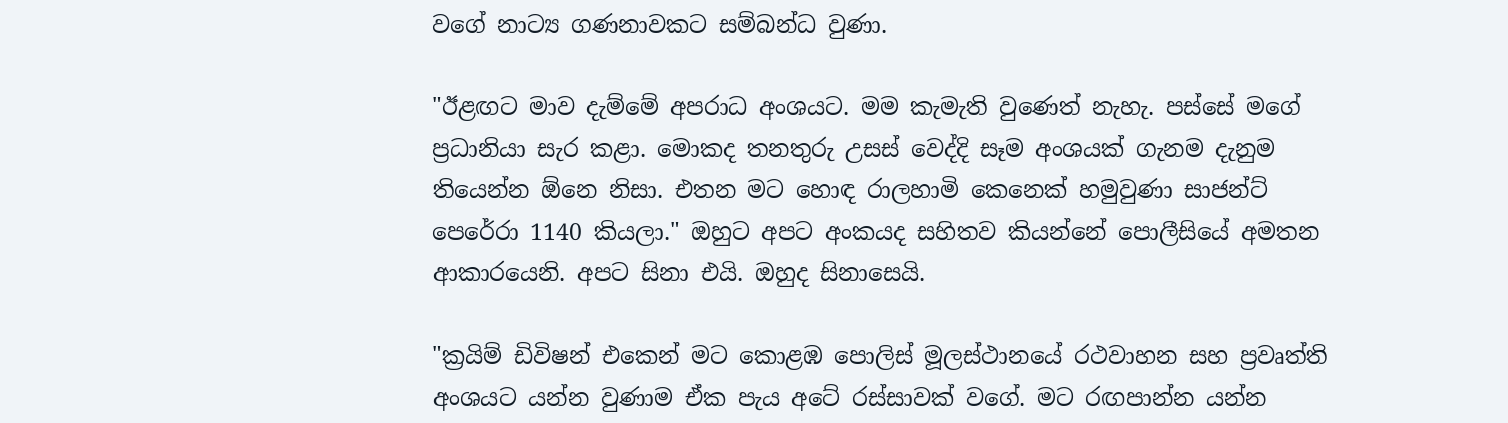වගේ නාට්‍ය ගණනාවකට සම්බන්ධ වුණා.

"ඊළඟට මාව දැම්මේ අපරාධ අංශයට. මම කැමැති වුණෙත් නැහැ. පස්සේ මගේ ප්‍රධානියා සැර කළා. මොකද තනතුරු උසස් වෙද්දි සෑම අංශයක් ගැනම දැනුම තියෙන්න ඕනෙ නිසා. එතන ම‌ට හොඳ රාලහාමි කෙනෙක් හමුවුණා සාජන්ට් පෙරේරා 1140 කියලා." ඔහුට අපට අංකයද සහිතව කියන්නේ පොලීසියේ අමතන ආකාරයෙනි. අපට සිනා එයි. ඔහුද සිනාසෙයි.

"ක්‍රයිම් ඩිවිෂන් එකෙන් මට කොළඹ පොලිස් මූලස්ථානයේ රථවාහන සහ ප්‍රවෘත්ති අංශයට යන්න වුණාම ඒක පැය අටේ රස්සාවක් වගේ. මට රඟපාන්න යන්න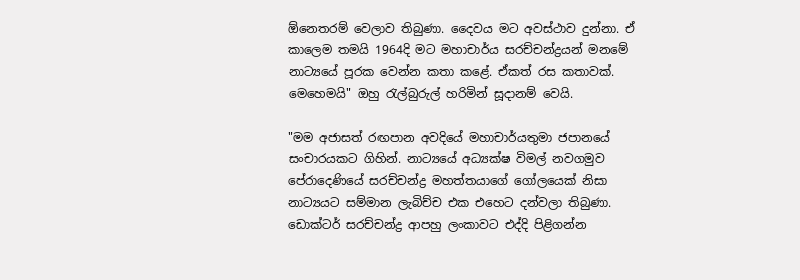ඕනෙතරම් වෙලාව තිබුණා. දෛවය මට අවස්ථාව දුන්නා. ඒ කාලෙම තමයි 1964දි මට මහාචාර්ය සරච්චන්ද්‍රයන් මනමේ නාට්‍යයේ පූරක වෙන්න කතා කළේ. ඒකත් රස කතාවක්. මෙහෙමයි" ඔහු රැල්බුරුල් හරිමින් සූදානම් වෙයි.

"මම අජාසත් රඟපාන අවදියේ මහාචාර්යතුමා ජපානයේ සංචාරයකට ගිහින්. නාට්‍යයේ අධ්‍යක්ෂ විමල් නවගමුව පේරාදෙණියේ සරච්චන්ද්‍ර මහත්තයාගේ ගෝලයෙක් නිසා නාට්‍යයට සම්මාන ලැබිච්ච එක එහෙට දන්වලා තිබුණා. ඩොක්ටර් සරච්චන්ද්‍ර ආපහු ලංකාවට එද්දි පිළිගන්න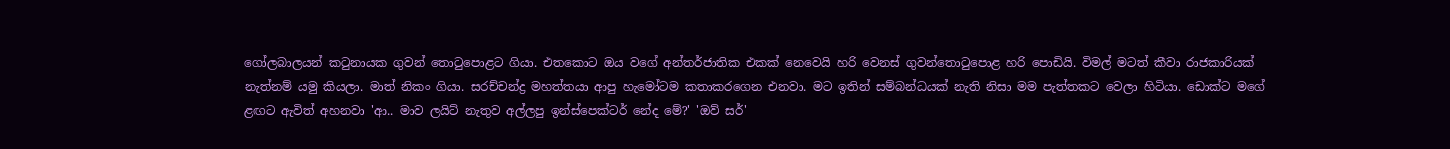ගෝලබාලයන් කටුනායක ගුවන් තොටුපොළට ගියා. එතකොට ඔය වගේ අන්තර්ජාතික එකක් නෙවෙයි හරි වෙනස් ගුවන්තොටුපොළ හරි පොඩියි. විමල් මටත් කීවා රාජකාරියක් නැත්නම් යමු කියලා. මාත් නිකං ගියා. සරච්චන්ද්‍ර මහත්තයා ආපු හැමෝටම කතාකරගෙන එනවා. මට ඉතින් සම්බන්ධයක් නැති නිසා මම පැත්තකට වෙලා හිටියා. ඩොක්ට මගේ ළඟට ඇවිත් අහනවා 'ආ.. මාව ලයිට් නැතුව අල්ලපු ඉන්ස්පෙක්ටර් නේද මේ?' 'ඔව් සර්'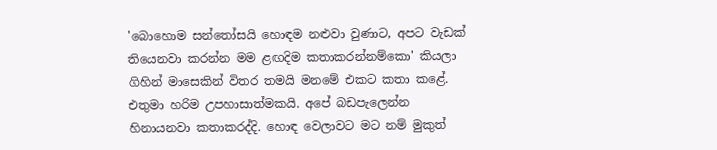'බොහොම සන්තෝසයි හොඳම නළුවා වුණාට, අපට වැඩක් තියෙනවා කරන්න මම ළඟදිම කතාකරන්නම්කො' කියලා ගිහින් මාසෙකින් විතර තමයි මනමේ එකට කතා කළේ. එතුමා හරිම උපහාසාත්මකයි. අපේ බඩපැලෙන්න හිනායනවා කතාකරද්දි. හොඳ වෙලාවට මට නම් මුකුත්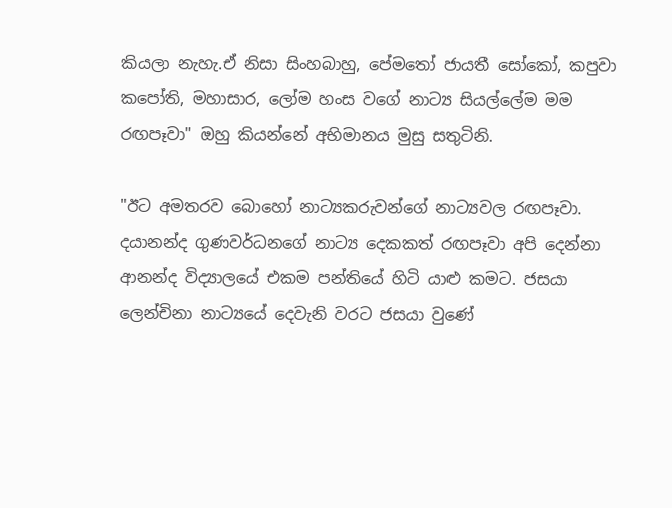කියලා නැහැ.ඒ නිසා සිංහබාහු, පේමතෝ ජායතී සෝකෝ, කපුවා කපෝති, මහාසාර, ලෝම හංස වගේ නාට්‍ය සියල්ලේම මම රඟපෑවා" ඔහු කියන්නේ අභිමානය මුසු සතුටිනි.

"ඊට අමතරව බොහෝ නාට්‍යකරුවන්ගේ නාට්‍යවල රඟපෑවා. දයානන්ද ගුණවර්ධනගේ නාට්‍ය දෙකකත් රඟපෑවා අපි දෙන්නා ආනන්ද විද්‍යාලයේ එකම පන්තියේ හිටි යාළු කමට. ජසයා ලෙන්චිනා නාට්‍යයේ දෙවැනි වරට ජසයා වුණේ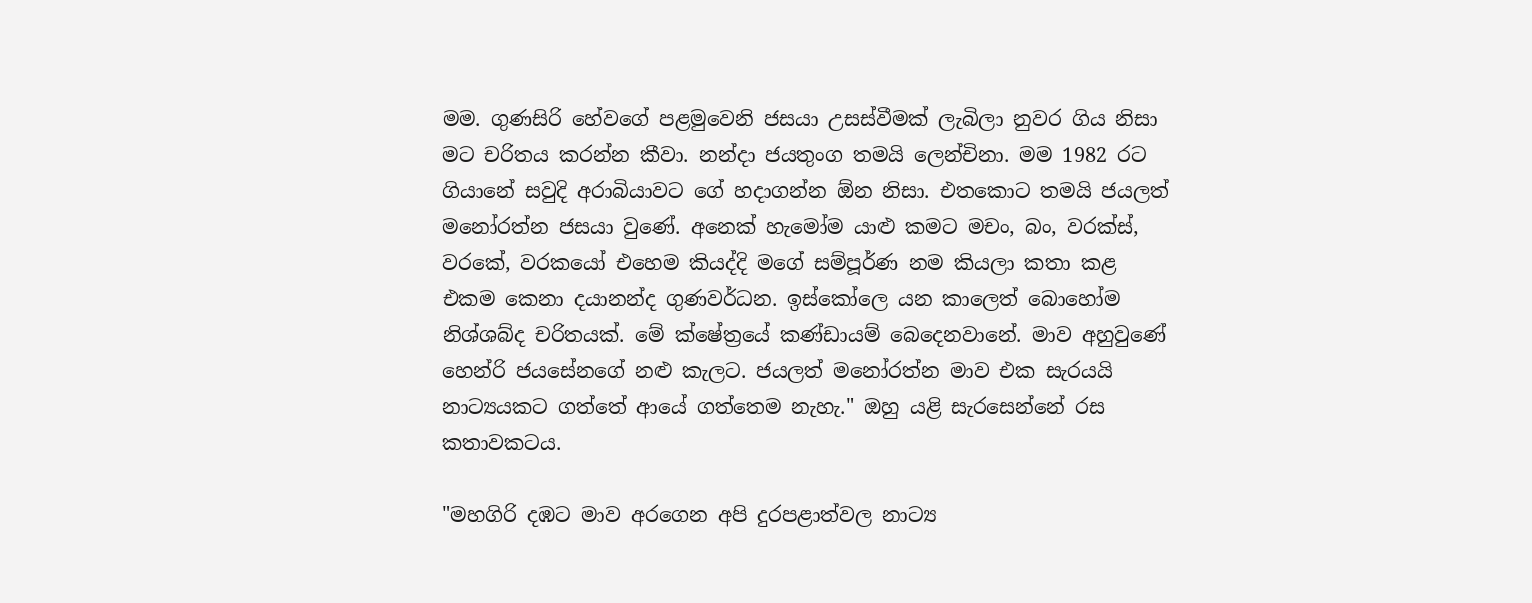මම. ගුණසිරි හේවගේ පළමුවෙනි ජසයා උසස්වීමක් ලැබිලා නුවර ගිය නිසා මට චරිතය කරන්න කීවා. නන්දා ජයතුංග තමයි ලෙන්චිනා. මම 1982 රට ගියානේ සවුදි අරාබියාවට ගේ හදාගන්න ඕන නිසා. එතකොට තමයි ජයලත් මනෝරත්න ජසයා වුණේ. අනෙක් හැමෝම යාළු කමට මචං, බං, වරක්ස්, වරකේ, වරකයෝ එහෙම කියද්දි මගේ සම්පූර්ණ නම කියලා කතා කළ එකම කෙනා දයානන්ද ගුණවර්ධන. ඉස්කෝලෙ යන කාලෙත් බොහෝම නිශ්ශබ්ද චරිතයක්. මේ ක්ෂේත්‍රයේ කණ්ඩායම් බෙදෙනවානේ. මාව අහුවුණේ හෙන්රි ජයසේනගේ නළු කැලට. ජයලත් මනෝරත්න මාව එක සැරයයි නාට්‍යයකට ගත්තේ ආයේ ගත්තෙම නැහැ." ඔහු යළි සැරසෙන්නේ රස කතාවකටය.

"මහගිරි දඹට මාව අරගෙන අපි දුරපළාත්වල නාට්‍ය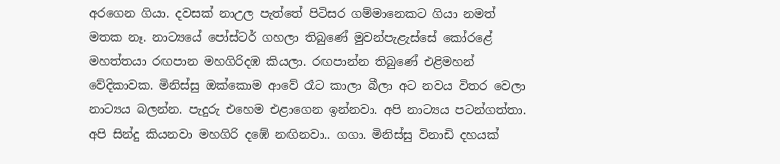අරගෙන ගියා. දවසක් නාඋල පැත්තේ පිටිසර ගම්මානෙකට ගියා නමත් මතක නෑ. නාට්‍යයේ පෝස්ටර් ගහලා තිබුණේ මුවන්පැළැස්සේ කෝරළේ මහත්තයා රඟපාන මහගිරිදඹ කියලා. රඟපාන්න තිබුණේ එළිමහන් වේදිකාවක. මිනිස්සු ඔක්කොම ආවේ රෑ‌ට කාලා බීලා අට නවය විතර වෙලා නාට්‍යය බලන්න. පැදුරු එහෙම එළාගෙන ඉන්නවා. අපි නාට්‍යය පටන්ගත්තා. අපි සින්දු කියනවා මහගිරි දඹේ නඟිනවා.. ගගා. මිනිස්සු විනාඩි දහයක්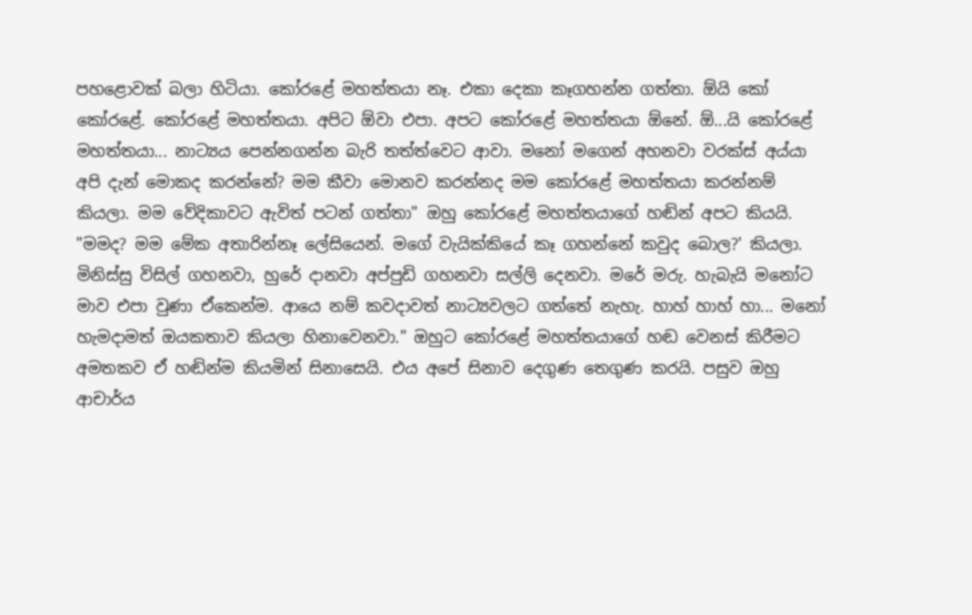පහළොවක් බලා හිටියා. කෝරළේ මහත්තයා නෑ. එකා දෙකා කෑගහන්න ගත්තා. ඕයි කෝ කෝරළේ. කෝරළේ මහත්තයා. අපිට ඕවා එපා. අපට කෝරළේ මහත්තයා‌ ඕනේ. ඕ...යි කෝරළේ මහත්තයා... නාට්‍යය පෙන්නගන්න බැරි තත්ත්වෙට ආවා. මනෝ මගෙන් අහනවා වරක්ස් අය්යා අපි දැන් මොකද කරන්නේ? මම කීවා මොනව කරන්නද මම කෝරළේ මහත්තයා කරන්නම් කියලා. මම වේදිකාවට ඇවිත් පටන් ගත්තා" ඔහු කෝරළේ මහත්තයාගේ හඬින් අපට කියයි. "මමද? මම මේක අතාරින්නෑ ලේසියෙන්. මගේ වැයික්කියේ කෑ ගහන්නේ කවුද බොල?' කියලා. මිනිස්සු විසිල් ගහනවා, හුරේ දානවා අප්පුඩි ගහනවා සල්ලි දෙනවා. මරේ මරු. හැබැයි මනෝට මාව එපා වුණා ඒකෙන්ම. ආයෙ නම් කවදාවත් නාට්‍යවලට ගත්තේ නැහැ. හාහ් හාහ් හා... මනෝ හැමදාමත් ඔයකතාව කියලා හිනාවෙනවා." ඔහුට කෝරළේ මහත්තයාගේ හඬ වෙනස් කිරීමට අමතකව ඒ හඬින්ම කියමින් සිනාසෙයි. එය අපේ සිනාව දෙගුණ තෙගුණ කරයි. පසුව ඔහු ආචාර්ය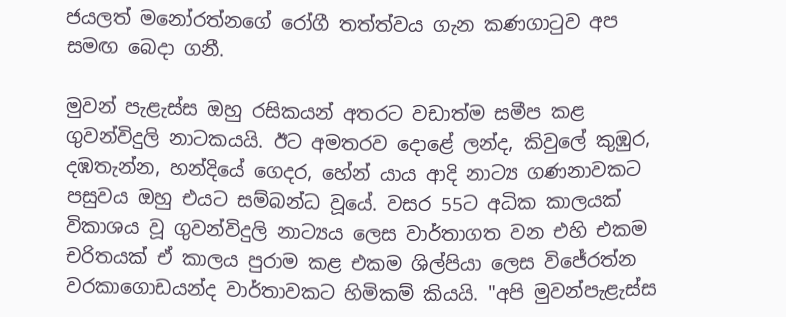ජයලත් මනෝරත්නගේ රෝගී තත්ත්වය ගැන කණගාටුව අප සමඟ බෙදා ගනී.

මුවන් පැළැස්ස ඔහු රසිකයන් අතරට වඩාත්ම සමීප කළ ගුවන්විදුලි නාටකයයි. ඊට අමතරව දොළේ ලන්ද, කිවුලේ කුඹුර, දඹතැන්න, හන්දියේ ගෙදර, හේන් යාය ආදි නාට්‍ය ගණනාවකට පසුවය ඔහු එයට සම්බන්ධ වූයේ. වසර 55ට අධික කාලයක් විකාශය වූ ගුවන්විදුලි නාට්‍යය ලෙස වාර්තාගත වන එහි එකම චරිතයක් ඒ කාලය පුරාම කළ එකම ශිල්පියා ලෙස විජේරත්න වරකාගොඩයන්ද වාර්තාවකට හිමිකම් කියයි. "අපි මුවන්පැළැස්ස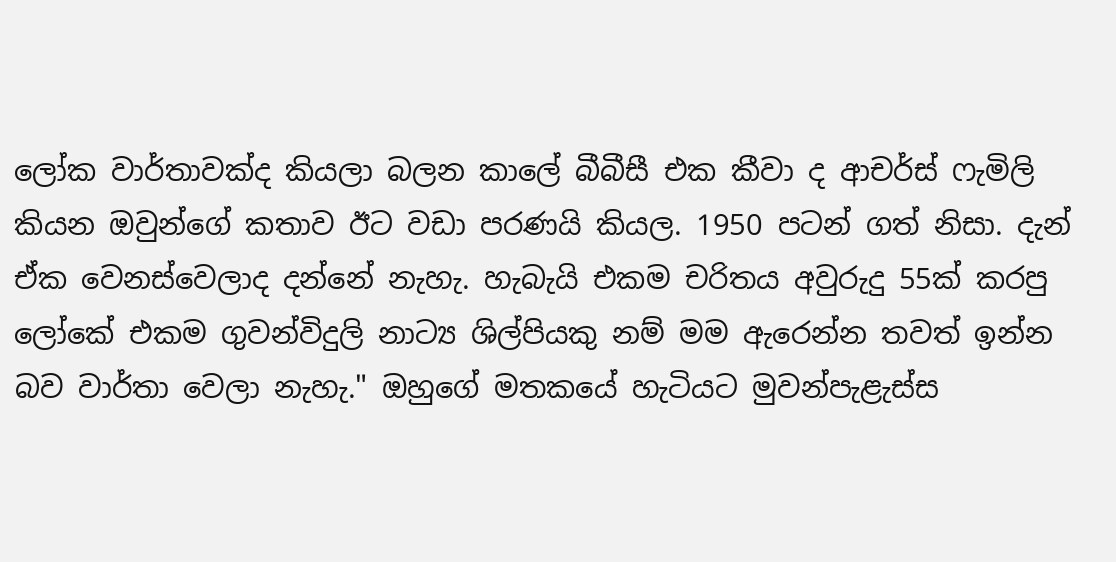ලෝක වාර්තාවක්ද කියලා බලන කාලේ බීබීසී එක කීවා ද ආචර්ස් ෆැමිලි කියන ඔවුන්ගේ කතාව ඊට වඩා පරණයි කියල. 1950 පටන් ගත් නිසා. දැන් ඒක වෙනස්වෙලාද දන්නේ නැහැ. හැබැයි එකම චරිතය අවුරුදු 55ක් කරපු ලෝකේ එකම ගුවන්විදුලි නාට්‍ය ශිල්පියකු නම් මම ඇරෙන්න තවත් ඉන්න බව වාර්තා වෙලා නැහැ." ඔහුගේ මතකයේ හැටියට මුවන්පැළැස්ස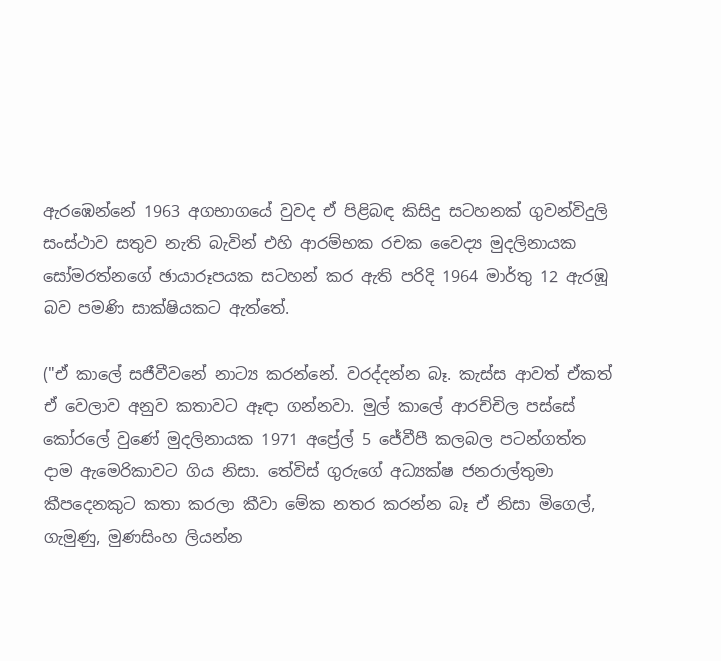ඇරඹෙන්නේ 1963 අගභාගයේ වුවද ඒ පිළිබඳ කිසිදු සටහනක් ගුවන්විදුලි සංස්ථාව සතුව නැති බැවින් එහි ආරම්භක රචක වෛද්‍ය මුදලිනායක සෝමරත්නගේ ඡායාරූපයක සටහන් කර ඇති පරිදි 1964 මාර්තු 12 ඇරඹූ බව පමණි සාක්ෂියකට ඇත්තේ.

("ඒ කාලේ සජීවීවනේ නාට්‍ය කරන්නේ. වරද්දන්න බෑ. කැස්ස ආවත් ඒකත් ඒ වෙලාව අනුව කතාවට ඈඳා ගන්නවා. මුල් කාලේ ආරච්චිල පස්සේ කෝරලේ වුණේ මුදලිනායක 1971 අප්‍රේල් 5 ජේවීපී කලබල පටන්ගත්ත දාම ඇමෙරිකාවට ගිය නිසා. තේවිස් ගුරුගේ අධ්‍යක්ෂ ජනරාල්තුමා කීපදෙනකුට කතා කරලා කීවා මේක නතර කරන්න බෑ ඒ නිසා මිගෙල්, ගැමුණු, මුණසිංහ ලියන්න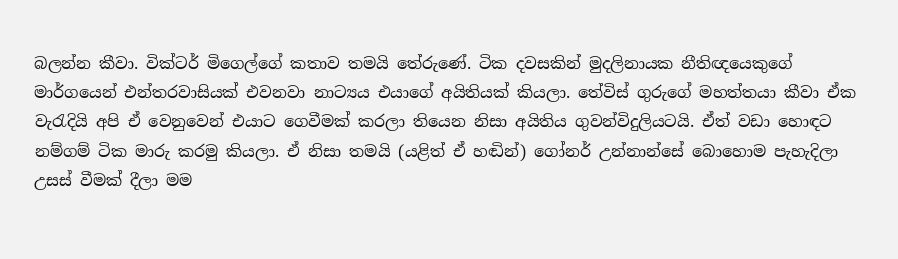බලන්න කීවා. වික්ටර් මිගෙල්ගේ කතාව තමයි තේරුණේ. ටික දවසකින් මුදලිනායක නීතිඥයෙකුගේ මාර්ගයෙන් එන්තරවාසියක් එවනවා නාට්‍යය එයාගේ අයිතියක් කියලා. තේවිස් ගුරුගේ මහත්තයා කීවා ඒක වැරැදියි අපි ඒ වෙනුවෙන් එයාට ගෙවීමක් කරලා තියෙන නිසා අයිතිය ගුවන්විදුලියටයි. ඒත් වඩා හොඳට නම්ගම් ටික මාරු කරමු කියලා. ඒ නිසා තමයි (යළිත් ඒ හඬින්) ගෝනර් උන්නාන්සේ බොහොම පැහැදිලා උසස් වීමක් දීලා මම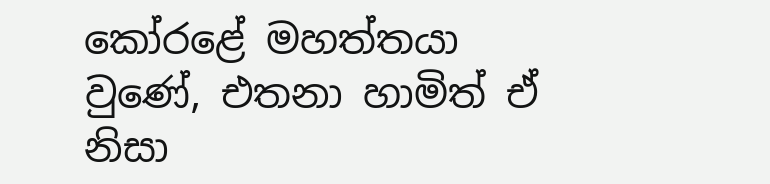කෝරළේ මහත්තයා වුණේ, එතනා හාමිත් ඒ නිසා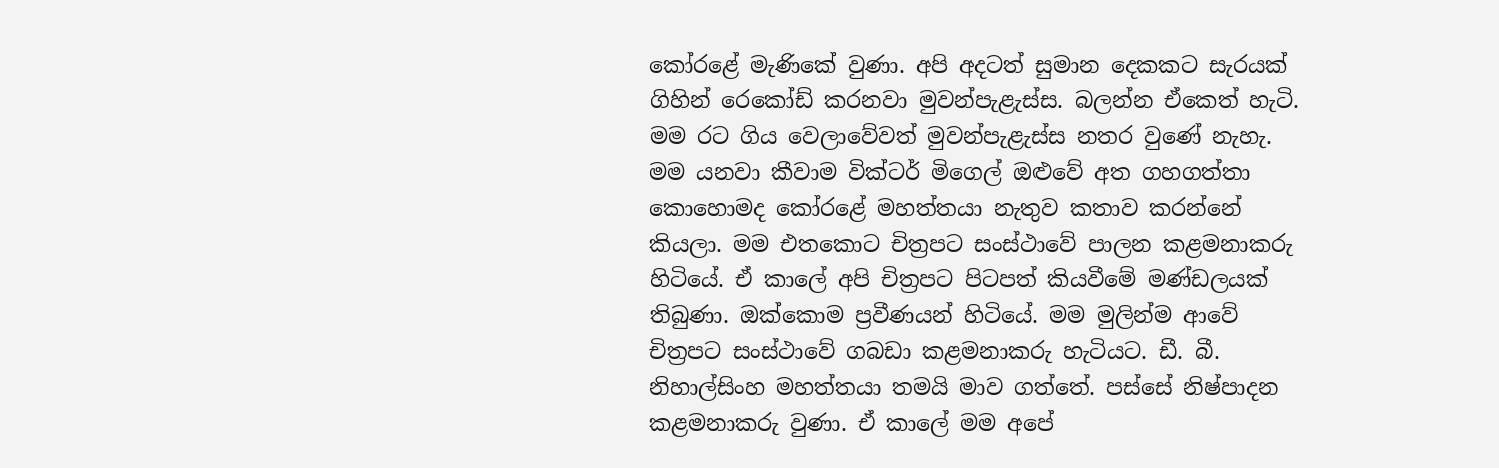කෝරළේ මැණිකේ වුණා. අපි අදටත් සුමාන දෙකකට සැරයක් ගිහින් රෙකෝඩ් කරනවා මුවන්පැළැස්ස. බලන්න ඒකෙත් හැටි. මම රට ගිය වෙලාවේවත් මුවන්පැළැස්ස නතර වුණේ නැහැ. මම යනවා කීවාම වික්ටර් මිගෙල් ඔළුවේ අත ගහගත්තා කොහොමද කෝරළේ මහත්තයා නැතුව කතාව කරන්නේ කියලා. මම එතකොට චිත්‍රපට සංස්ථාවේ පාලන කළමනාකරු හිටියේ. ඒ කාලේ අපි චිත්‍රපට පිටපත් කියවීමේ මණ්ඩලයක් තිබුණා. ඔක්කොම ප්‍රවීණයන් හිටියේ. මම මුලින්ම ආවේ චිත්‍රපට සංස්ථාවේ ගබඩා කළමනාකරු හැටියට. ඩී. බී. නිහාල්සිංහ මහත්තයා තමයි මාව ගත්තේ. පස්සේ නිෂ්පාදන කළමනාකරු වුණා. ඒ කාලේ මම අපේ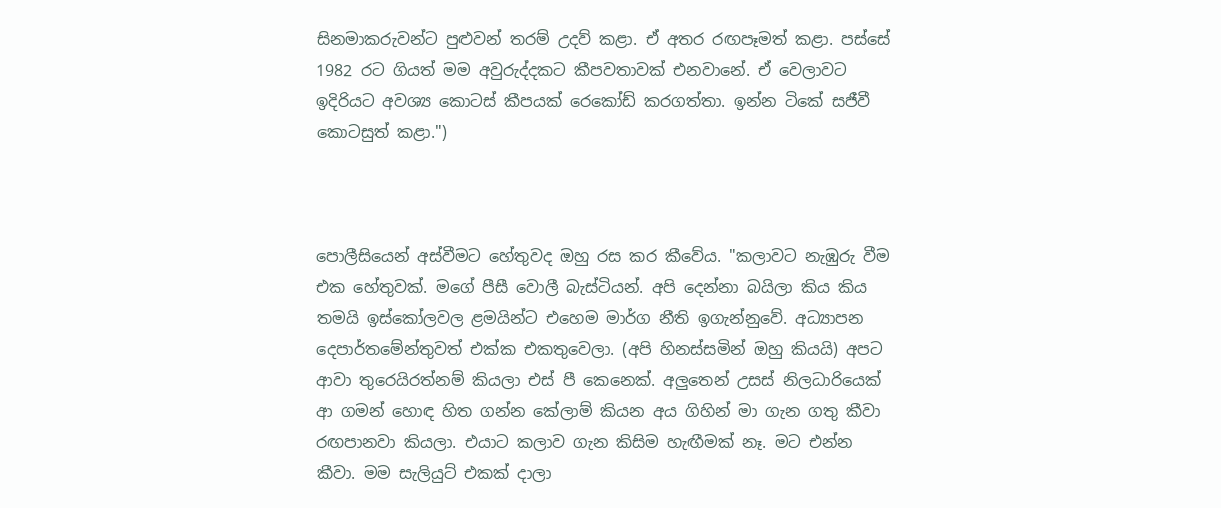සිනමාකරුවන්ට පුළුවන් තරම් උදව් කළා. ඒ අතර රඟපෑමත් කළා. පස්සේ 1982 රට ගියත් මම අවුරුද්දකට කීපවතාවක් එනවානේ. ඒ වෙලාවට ඉදිරියට අවශ්‍ය කොටස් කීපයක් රෙකෝඩ් කරගත්තා. ඉන්න ටිකේ සජීවී කොටසුත් කළා.")



පොලීසියෙන් අස්වීමට හේතුවද ඔහු රස කර කීවේය. "කලාවට නැඹුරු වීම එක හේතුවක්. මගේ පීසී වොලී බැස්ටියන්. අපි දෙන්නා බයිලා කිය කිය තමයි ඉස්කෝලවල ළමයින්ට එහෙම මාර්ග නීති ඉගැන්නුවේ. අධ්‍යාපන දෙපාර්තමේන්තුවත් එක්ක එකතුවෙලා. (අපි හිනස්සමින් ඔහු කියයි) අපට ආවා තුරෙයිරත්නම් කියලා එස් පී කෙනෙක්. අලුතෙන් උසස් නිලධාරියෙක් ආ ගමන් හොඳ හිත ගන්න කේලාම් කියන අය ගිහින් මා ගැන ගතු කීවා රඟපානවා කියලා. එයා‌ට කලාව ගැන කිසිම හැඟීමක් නෑ. මට එන්න කීවා. මම සැලියුට් එකක් දාලා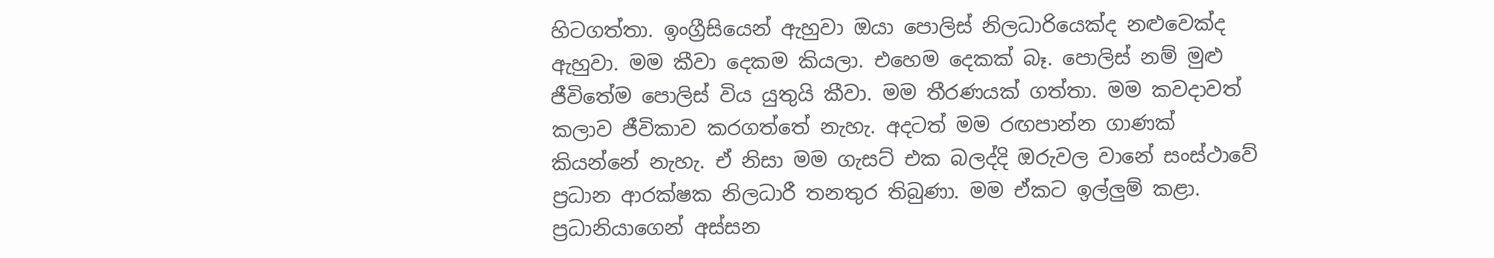හිටගත්තා. ඉංග්‍රීසියෙන් ඇහුවා ඔයා පොලිස් නිලධාරියෙක්ද නළුවෙක්ද ඇහුවා. මම කීවා දෙකම කියලා. එහෙම දෙකක් බෑ. පොලිස් නම් මුළු ජීවිතේම පොලිස් විය යුතුයි කීවා. මම තීරණයක් ගත්තා. මම කවදාවත් කලාව ජීවිකාව කරගත්තේ නැහැ. අදටත් මම රඟපාන්න ගාණක් කියන්නේ නැහැ. ඒ නිසා මම ගැසට් එක බලද්දි ඔරුවල වානේ සංස්ථාවේ ප්‍රධාන ආරක්ෂක නිලධාරී තනතුර තිබුණා. මම ඒකට ඉල්ලුම් කළා. ප්‍රධානියාගෙන් අස්සන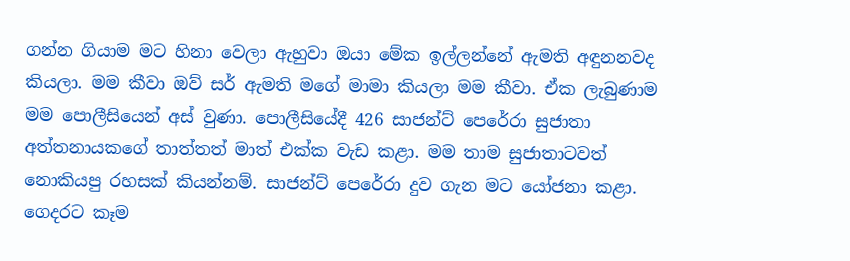ගන්න ගියාම මට හිනා වෙලා ඇහුවා ඔයා මේක ඉල්ලන්නේ ඇමති අඳුනනවද කියලා. මම කීවා ඔව් සර් ඇමති මගේ මාමා කියලා මම කීවා. ඒක ලැබුණාම මම පොලීසියෙන් අස් වුණා. පොලීසියේදී 426 සාජන්ට් පෙරේරා සුජාතා අත්තනායකගේ තාත්තත් මාත් එක්ක වැඩ කළා. මම තාම සුජාතාටවත් නොකියපු රහසක් කියන්නම්. සාජන්ට් පෙරේරා දුව ගැන මට යෝජනා කළා. ගෙදරට කෑම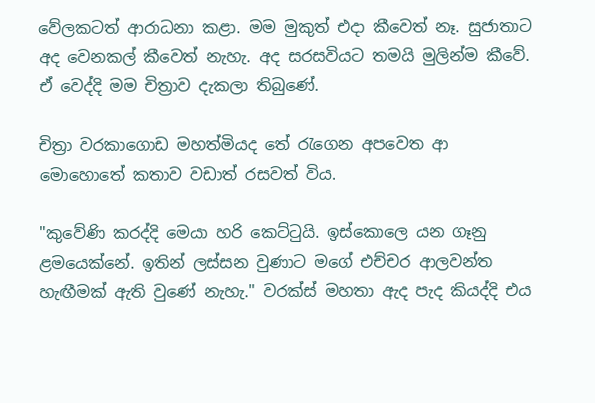වේලකටත් ආරාධනා කළා. මම මුකුත් එදා කීවෙත් නෑ. සුජාතාට අද වෙනකල් කීවෙත් නැහැ. අද සරසවියට තමයි මුලින්ම කීවේ. ඒ වෙද්දි මම චිත්‍රාව දැකලා තිබුණේ.

චිත්‍රා වරකාගොඩ මහත්මියද තේ රැගෙන අපවෙත ආ මොහොතේ කතාව වඩාත් රසවත් විය.

"කුවේණි කරද්දි මෙයා හරි කෙට්ටුයි. ඉස්කොලෙ යන ගෑනු ළමයෙක්නේ. ඉතින් ලස්සන වුණාට මගේ එච්චර ආලවන්ත හැඟීමක් ඇති වුණේ නැහැ." වරක්ස් මහතා ඇද පැද කියද්දි එය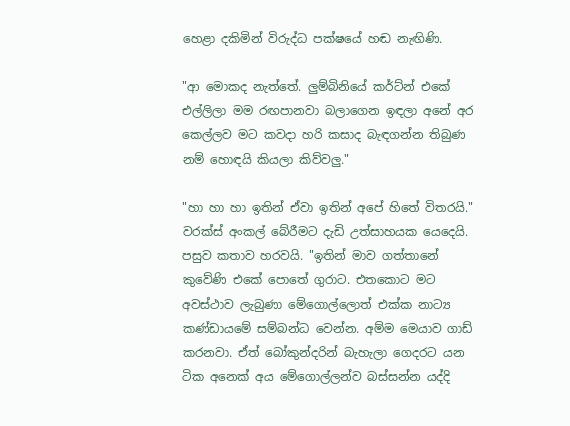හෙළා දකිමින් විරුද්ධ පක්ෂයේ හඬ නැඟිණි.

"ආ මොකද නැත්තේ. ලුම්බිනියේ කර්ට්න් එකේ එල්ලිලා මම රඟපානවා බලාගෙන ඉඳලා අනේ අර කෙල්ලව මට කවදා හරි කසාද බැඳගන්න තිබුණ නම් හොඳයි කියලා කිව්වලු."

"හා හා හා ඉතින් ඒවා ඉතින් අපේ හිතේ විතරයි." වරක්ස් අංකල් බේරීමට දැඩි උත්සාහයක යෙදෙයි. පසුව කතාව හරවයි. "ඉතින් මාව ගත්තානේ කුවේණි එකේ පොතේ ගුරාට. එතකොට මට අවස්ථාව ලැබුණා මේගොල්ලොත් එක්ක නාට්‍ය කණ්ඩායමේ සම්බන්ධ වෙන්න. අම්ම මෙයාව ගාඩ් කරනවා. ඒත් බෝකුන්දරින් බැහැලා ගෙදරට යන ටික අනෙක් අය මේගොල්ලන්ව බස්සන්න යද්දි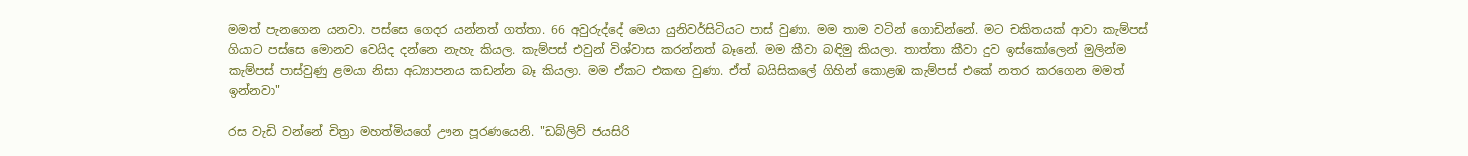මමත් පැනගෙන යනවා. පස්සෙ ගෙදර යන්නත් ගත්තා. 66 අවුරුද්දේ මෙයා යුනිවර්සිටියට පාස් වුණා. මම තාම වටින් ගොඩින්නේ. මට චකිතයක් ආවා කැම්පස් ගියාට පස්සෙ මොනව වෙයිද දන්නෙ නැහැ කියල. කැම්පස් එවුන් විශ්වාස කරන්නත් බෑනේ. මම කීවා බඳිමු කියලා. තාත්තා කීවා දුව ඉස්කෝලෙන් මුලින්ම කැම්පස් පාස්වුණු ළමයා නිසා අධ්‍යාපනය කඩන්න බෑ කියලා. මම ඒකට එකඟ වුණා. ඒත් බයිසිකලේ ගිහින් කොළඹ කැම්පස් එකේ නතර කරගෙන මමත් ඉන්නවා"

රස වැඩි වන්නේ චිත්‍රා මහත්මියගේ ඌන පූරණයෙනි. "ඩබ්ලිව් ජයසිරි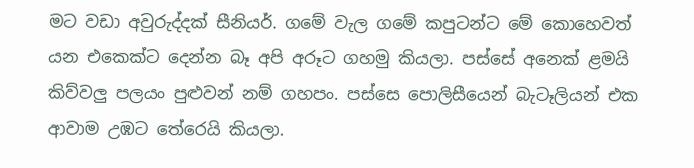මට වඩා අවුරුද්දක් සීනියර්. ගමේ වැල ගමේ කපුටන්‌ට මේ කොහෙවත් යන එකෙක්ට දෙන්න බෑ අපි අරූට ගහමු කියලා. පස්සේ අනෙක් ළමයි කිව්වලු පලයං පුළුවන් නම් ගහපං. පස්සෙ පොලිසීයෙන් බැටෑලියන් එක ආවාම උඹට තේරෙයි කියලා.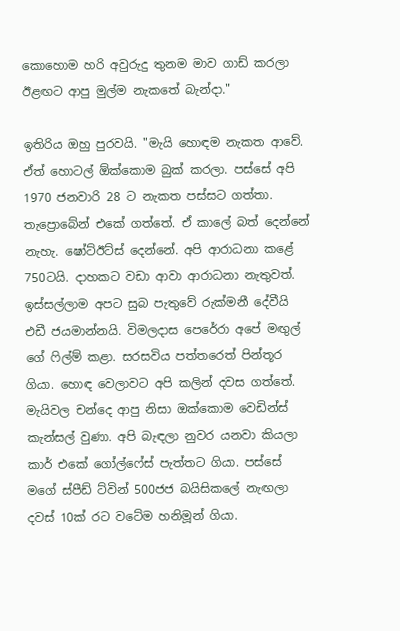කොහොම හරි අවුරුදු තුනම මාව ගාඩ් කරලා ඊළඟට ආපු මුල්ම නැකතේ බැන්දා."

ඉතිරිය ඔහු පුරවයි. "මැයි හොඳම නැකත ආවේ. ඒත් හොටල් ඕක්කොම බුක් කරලා. පස්සේ අපි 1970 ජනවාරි 28 ට නැකත පස්සට ගත්තා. තැප්‍රොබේන් එකේ ගත්තේ. ඒ කාලේ බත් දෙන්නේ නැහැ. ෂෝට්ඊට්ස් දෙන්නේ. අපි ආරාධනා කළේ 750ටයි. දාහකට වඩා ආවා ආරාධනා නැතුවත්. ඉස්සල්ලාම අපට සුබ පැතුවේ රුක්මනී දේවීයි එඩී ජයමාන්නයි. විමලදාස පෙරේරා අපේ මඟුල් ගේ ෆිල්ම් කළා. සරසවිය පත්තරෙත් පින්තූර ගියා. හොඳ වෙලාවට අපි කලින් දවස ගත්තේ. මැයිවල චන්දෙ ආපු නිසා ඔක්කොම වෙඩින්ස් කැන්සල් වුණා. අපි බැඳලා නුවර යනවා කියලා කාර් එකේ ගෝල්ෆේස් පැත්තට ගියා. පස්සේ මගේ ස්පීඩ් ට්වින් 500ජජ බයිසිකලේ නැඟලා දවස් 10ක් රට වටේම හනිමූන් ගියා.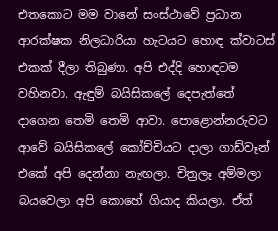එතකොට මම වානේ සංස්ථාවේ ප්‍රධාන ආරක්ෂක නිලධාරියා හැටයට හොඳ ක්වාටස් එකක් දීලා තිබුණා. අපි එද්දි හොඳටම වහිනවා. ඇඳුම් බයිසිකලේ දෙපැත්තේ දාගෙන තෙමි තෙමි ආවා. පොළොන්නරුවට ආවේ බයිසිකලේ කෝච්චියට දාලා ගාඩ්වෑන් එකේ අපි දෙන්නා නැඟලා. චිත්‍රලෑ අම්මලා බයවෙලා අපි කොහේ ගියාද කියලා. ඒත්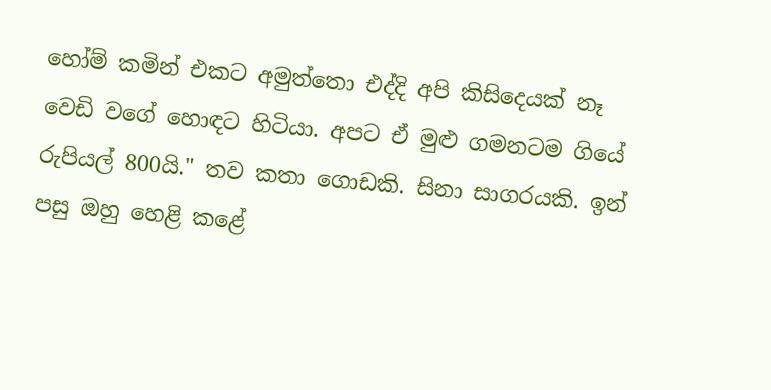හෝම් කමින් එකට අමුත්තො එද්දි අපි කිසිදෙයක් නෑ වෙඩි වගේ හොඳට හිටියා. අපට ඒ මුළු ගමනටම ගියේ රුපියල් 800යි." තව කතා ගොඩකි. සිනා සාගරයකි. ඉන් පසු ඔහු හෙළි කළේ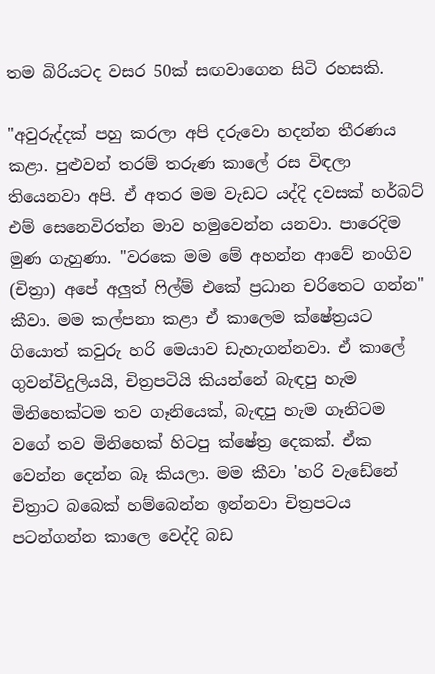තම බිරියටද වසර 50ක් සඟවාගෙන සිටි රහසකි.

"අවුරුද්දක් පහු කරලා අපි දරුවො හදන්න තීරණය කළා. පුළුවන් තරම් තරුණ කාලේ රස විඳලා තියෙනවා අපි. ඒ අතර මම වැඩට යද්දි දවසක් හර්බට් එම් සෙනෙවිරත්න මාව හමුවෙන්න යනවා. පාරෙදිම මුණ ගැහුණා. "වරකෙ මම මේ අහන්න ආවේ නංගිව (චිත්‍රා) අපේ අලුත් ෆිල්ම් එකේ ප්‍රධාන චරිතෙට ගන්න" කීවා. මම කල්පනා කළා ඒ කාලෙම ක්ෂේත්‍රයට ගියොත් කවුරු හරි මෙයාව ඩැහැගන්නවා. ඒ කාලේ ගුවන්විදුලියයි, චිත්‍රපටියි කියන්නේ බැඳපු හැම මිනිහෙක්ටම තව ගෑනියෙක්, බැඳපු හැම ගෑනිටම වගේ තව මිනිහෙක් හිටපු ක්ෂේත්‍ර දෙකක්. ඒක වෙන්න දෙන්න බෑ කියලා. මම කීවා 'හරි වැඩේනේ චිත්‍රාට බබෙක් හම්බෙන්න ඉන්නවා චිත්‍රපටය පටන්ගන්න කාලෙ වෙද්දි බඩ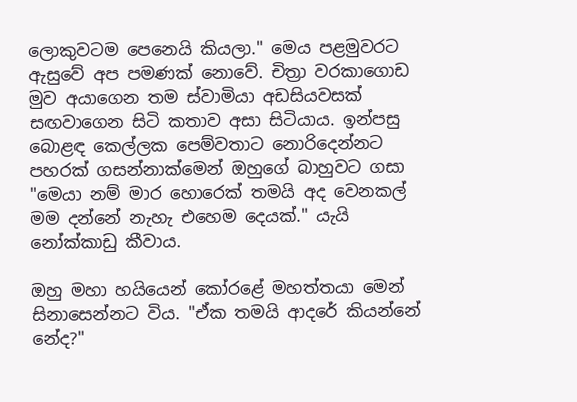ලොකුවටම පෙනෙයි කියලා." මෙය පළමුවරට ඇසුවේ අප පමණක් නොවේ. චිත්‍රා වරකාගොඩ මුව අයාගෙන තම ස්වාමියා අඩසියවසක් සඟවාගෙන සිටි කතාව අසා සිටියාය. ඉන්පසු බොළඳ කෙල්ලක පෙම්වතාට නොරිදෙන්නට පහරක් ගසන්නාක්මෙන් ඔහුගේ බාහුවට ගසා "මෙයා නම් මාර හොරෙක් තමයි අද වෙනකල් මම දන්නේ නැහැ එහෙම දෙයක්." යැයි නෝක්කාඩු කීවාය.

ඔහු මහා හයියෙන් කෝරළේ මහත්තයා මෙන් සිනාසෙන්නට විය. "ඒක තමයි ආදරේ කියන්නේ නේද?"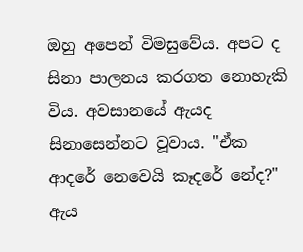ඔහු අපෙන් විමසුවේය. අපට ද සිනා පාලනය කරගත නොහැකි විය. අවසානයේ ඇයද සිනාසෙන්නට වූවාය. "ඒක ආදරේ නෙවෙයි කෑදරේ නේද?" ඇය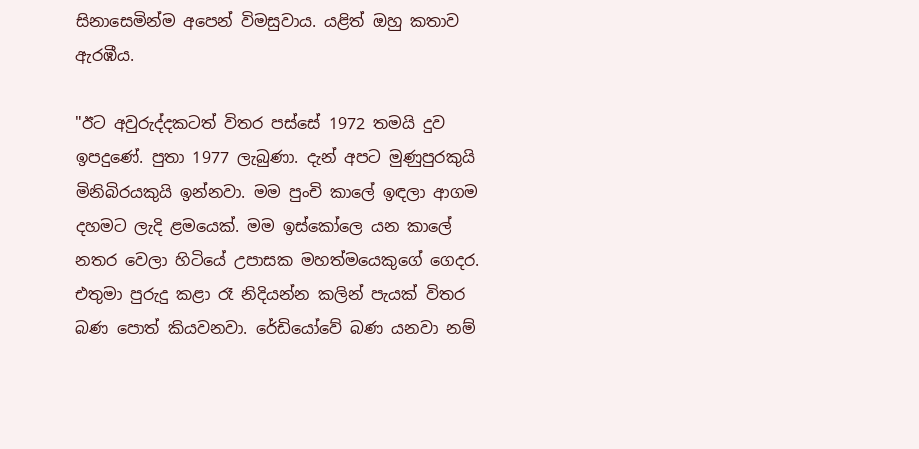සිනාසෙමින්ම අපෙන් විමසුවාය. යළිත් ඔහු කතාව ඇරඹීය.

"ඊට අවුරුද්දකටත් විතර පස්සේ 1972 තමයි දුව ඉපදුණේ. පුතා 1977 ලැබුණා. දැන් අපට මුණුපුරකුයි මිනිබිරයකුයි ඉන්නවා. මම පුංචි කාලේ ඉඳලා ආගම දහමට ලැදි ළමයෙක්. මම ඉස්කෝලෙ යන කාලේ නතර වෙලා හිටියේ උපාසක මහත්මයෙකුගේ ගෙදර. එතුමා පුරුදු කළා රෑ නිදියන්න කලින් පැයක් විතර බණ පොත් කියවනවා. රේඩියෝවේ බණ යනවා නම්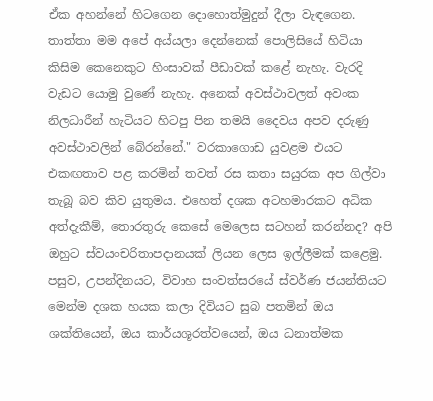ඒක අහන්නේ හිටගෙන දොහොත්මුදුන් දීලා වැඳගෙන. තාත්තා මම අපේ අය්යලා දෙන්නෙක් පොලිසියේ හිටියා කිසිම කෙනෙකුට හිංසාවක් පීඩාවක් කළේ නැහැ. වැරදි වැඩට යොමු වුණේ නැහැ. අනෙක් අවස්ථාවලත් අවංක නිලධාරීන් හැටියට හිටපු පින තමයි දෛවය අපව දරුණු අවස්ථාවලින් බේරන්නේ." වරකාගොඩ යුවළම එයට එකඟතාව පළ කරමින් තවත් රස කතා සයුරක අප ගිල්වා තැබූ බව කිව යුතුමය. එහෙත් දශක අටහමාරකට අධික අත්දැකීම්, තොරතුරු කෙසේ මෙලෙස සටහන් කරන්නද? අපි ඔහුට ස්වයංචරිතාපදානයක් ලියන ලෙස ඉල්ලීමක් කළෙමු. පසුව, උපන්දිනයට, විවාහ සංවත්සරයේ ස්වර්ණ ජයන්තියට මෙන්ම දශක හයක කලා දිවියට සුබ පතමින් ඔය ශක්තියෙන්, ඔය කාර්යශූරත්වයෙන්, ඔය ධනාත්මක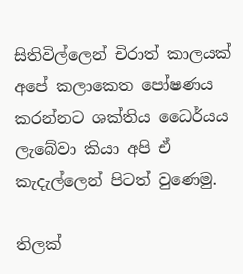සිතිවිල්ලෙන් චිරාත් කාලයක් අපේ කලාකෙත පෝෂණය කරන්නට ශක්තිය ධෛර්යය ලැබේවා කියා අපි ඒ කැදැල්ලෙන් පිටත් වුණෙමු.

තිලක්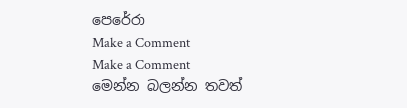පෙරේරා
Make a Comment
Make a Comment
මෙන්න බලන්න තවත්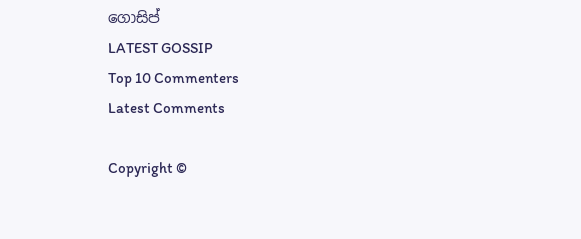ගොසිප්
LATEST GOSSIP
Top 10 Commenters
Latest Comments

Copyright ©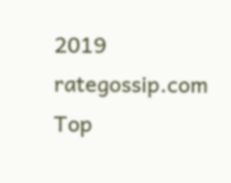2019 rategossip.com
Top